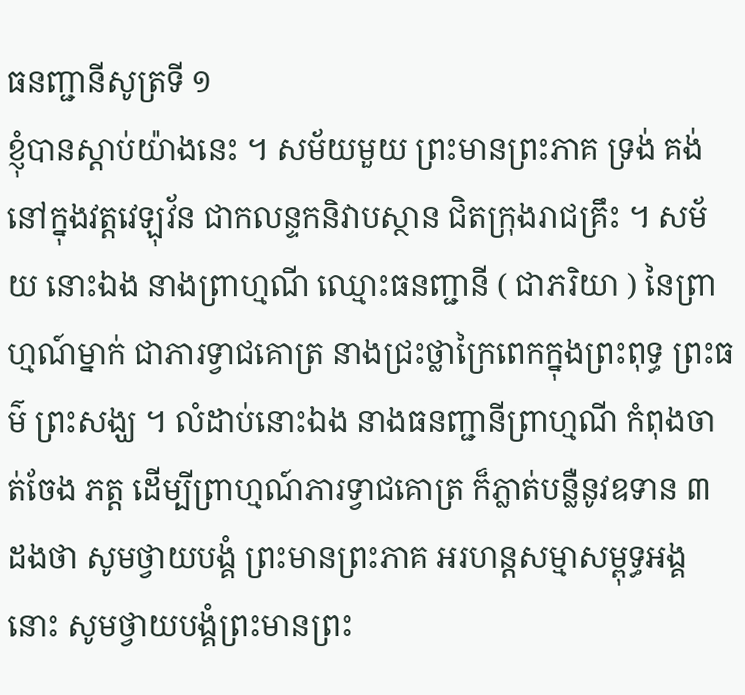ធនញ្ជានីសូត្រទី ១
ខ្ញុំបានស្តាប់យ៉ាងនេះ ។ សម័យមួយ ព្រះមានព្រះភាគ ទ្រង់ គង់នៅក្នុងវត្តវេឡុវ័ន ជាកលន្ទកនិវាបស្ថាន ជិតក្រុងរាជគ្រឹះ ។ សម័យ នោះឯង នាងព្រាហ្មណី ឈ្មោះធនញ្ជានី ( ជាភរិយា ) នៃព្រាហ្មណ៍ម្នាក់ ជាភារទ្វាជគោត្រ នាងជ្រះថ្លាក្រៃពេកក្នុងព្រះពុទ្ធ ព្រះធម៌ ព្រះសង្ឃ ។ លំដាប់នោះឯង នាងធនញ្ជានីព្រាហ្មណី កំពុងចាត់ចែង ភត្ត ដើម្បីព្រាហ្មណ៍ភារទ្វាជគោត្រ ក៏ភ្លាត់បន្លឺនូវឧទាន ៣ ដងថា សូមថ្វាយបង្គំ ព្រះមានព្រះភាគ អរហន្តសម្មាសម្ពុទ្ធអង្គនោះ សូមថ្វាយបង្គំព្រះមានព្រះ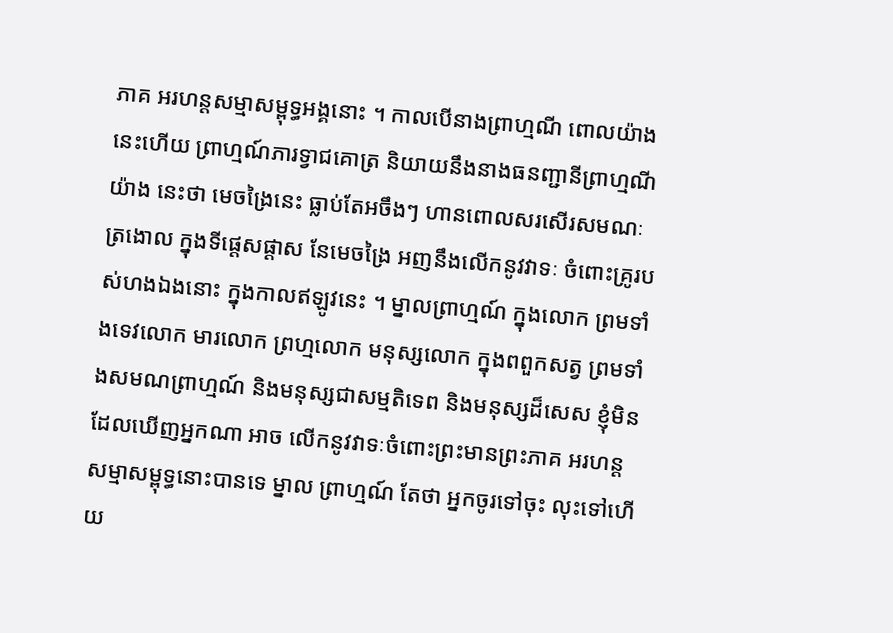ភាគ អរហន្តសម្មាសម្ពុទ្ធអង្គនោះ ។ កាលបើនាងព្រាហ្មណី ពោលយ៉ាង នេះហើយ ព្រាហ្មណ៍ភារទ្វាជគោត្រ និយាយនឹងនាងធនញ្ជានីព្រាហ្មណីយ៉ាង នេះថា មេចង្រៃនេះ ធ្លាប់តែអចឹងៗ ហានពោលសរសើរសមណៈត្រងោល ក្នុងទីផ្តេសផ្តាស នែមេចង្រៃ អញនឹងលើកនូវវាទៈ ចំពោះគ្រូរបស់ហងឯងនោះ ក្នុងកាលឥឡូវនេះ ។ ម្នាលព្រាហ្មណ៍ ក្នុងលោក ព្រមទាំងទេវលោក មារលោក ព្រហ្មលោក មនុស្សលោក ក្នុងពពួកសត្វ ព្រមទាំងសមណព្រាហ្មណ៍ និងមនុស្សជាសម្មតិទេព និងមនុស្សដ៏សេស ខ្ញុំមិនដែលឃើញអ្នកណា អាច លើកនូវវាទៈចំពោះព្រះមានព្រះភាគ អរហន្តសម្មាសម្ពុទ្ធនោះបានទេ ម្នាល ព្រាហ្មណ៍ តែថា អ្នកចូរទៅចុះ លុះទៅហើយ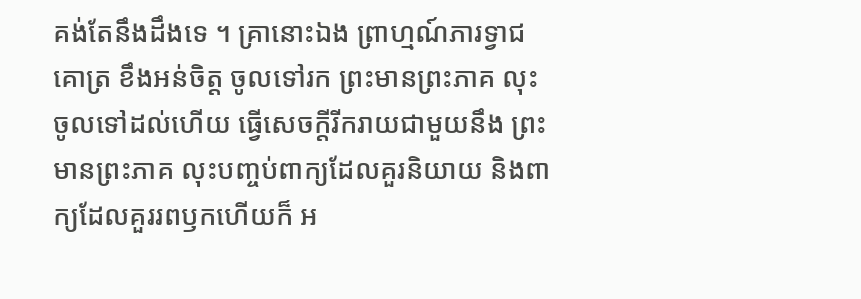គង់តែនឹងដឹងទេ ។ គ្រានោះឯង ព្រាហ្មណ៍ភារទ្វាជគោត្រ ខឹងអន់ចិត្ត ចូលទៅរក ព្រះមានព្រះភាគ លុះចូលទៅដល់ហើយ ធ្វើសេចក្តីរីករាយជាមួយនឹង ព្រះមានព្រះភាគ លុះបញ្ចប់ពាក្យដែលគួរនិយាយ និងពាក្យដែលគួររពឫកហើយក៏ អ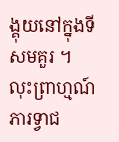ង្គុយនៅក្នុងទីសមគួរ ។ លុះព្រាហ្មណ៍ភារទ្វាជ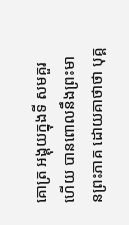គោត្រ អង្គុយក្នុងទី សមគួរហើយ បានពោលនឹងព្រះមានព្រះភាគ ដោយគាថាថា បុគ្គ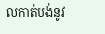លកាត់បង់នូវ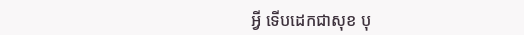អ្វី ទើបដេកជាសុខ បុ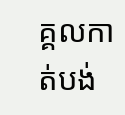គ្គលកាត់បង់